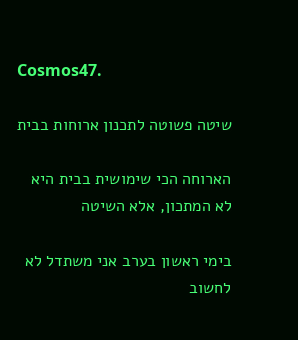Cosmos47.

שיטה פשוטה לתכנון ארוחות בבית

הארוחה הכי שימושית בבית היא לא המתכון, אלא השיטה

בימי ראשון בערב אני משתדל לא לחשוב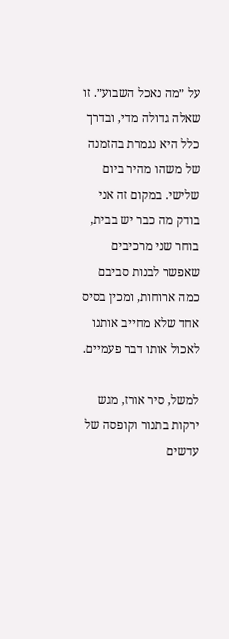על ״מה נאכל השבוע״. זו שאלה גדולה מדי, ובדרך כלל היא נגמרת בהזמנה של משהו מהיר ביום שלישי. במקום זה אני בודק מה כבר יש בבית, בוחר שני מרכיבים שאפשר לבנות סביבם כמה ארוחות, ומכין בסיס אחד שלא מחייב אותנו לאכול אותו דבר פעמיים.

למשל, סיר אורז, מגש ירקות בתנור וקופסה של עדשים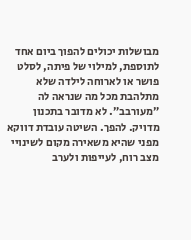מבושלות יכולים להפוך ביום אחד לתוספת, למילוי של פיתה, לסלט פושר או לארוחה לילדה שלא מתלהבת מכל מה שנראה לה ״מעורבב״. לא מדובר בתכנון מדויק. להפך. השיטה עובדת דווקא מפני שהיא משאירה מקום לשינויי מצב רוח, לעייפות ולערב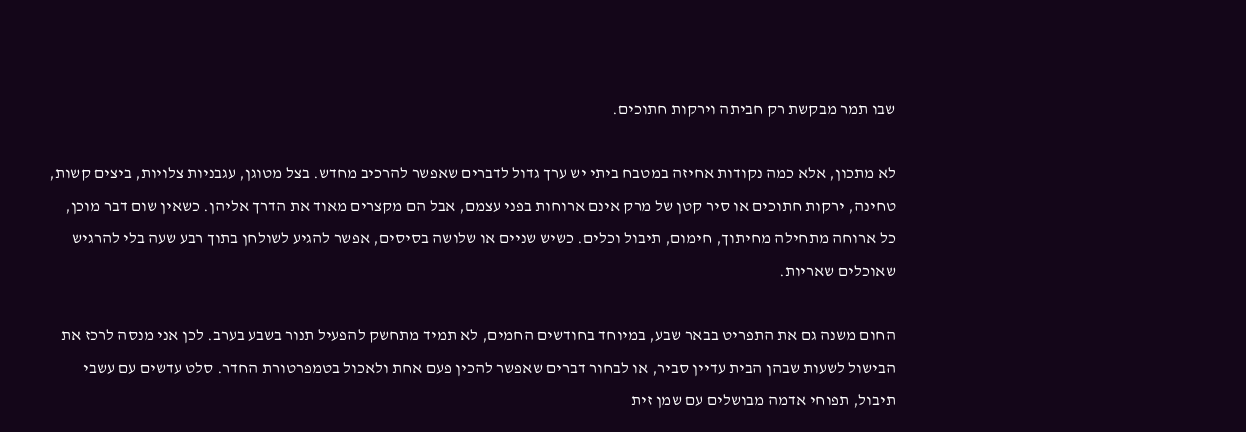שבו תמר מבקשת רק חביתה וירקות חתוכים.

לא מתכון, אלא כמה נקודות אחיזה במטבח ביתי יש ערך גדול לדברים שאפשר להרכיב מחדש. בצל מטוגן, עגבניות צלויות, ביצים קשות, טחינה, ירקות חתוכים או סיר קטן של מרק אינם ארוחות בפני עצמם, אבל הם מקצרים מאוד את הדרך אליהן. כשאין שום דבר מוכן, כל ארוחה מתחילה מחיתוך, חימום, תיבול וכלים. כשיש שניים או שלושה בסיסים, אפשר להגיע לשולחן בתוך רבע שעה בלי להרגיש שאוכלים שאריות.

החום משנה גם את התפריט בבאר שבע, במיוחד בחודשים החמים, לא תמיד מתחשק להפעיל תנור בשבע בערב. לכן אני מנסה לרכז את הבישול לשעות שבהן הבית עדיין סביר, או לבחור דברים שאפשר להכין פעם אחת ולאכול בטמפרטורת החדר. סלט עדשים עם עשבי תיבול, תפוחי אדמה מבושלים עם שמן זית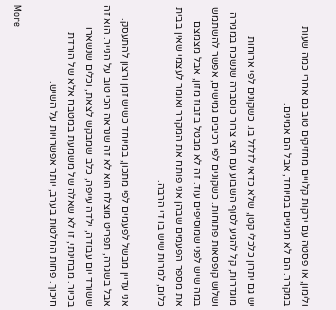ולימון, או פסטה עם ירקות קלויים מחזיקים טוב גם אחרי כמה שעות במקרר. הם לא חגיגיים במיוחד, אבל הם אמינים.

יש גם יתרון כלכלי קטן, שלא כדאי לזלזל בו. כשקונים לפי ארוחות מוגדרות, קל להגיע לסוף השבוע עם חצי צרור כוסברה שנשכח במגירה ושלוש קופסאות פתוחות. כשקונים לפי רכיבים גמישים, אפשר להשתמש במה שיש לפני שמוסיפים עוד. זה לא מבטל בזבוז מזון, אבל מצמצם את מספר הפעמים שבהן אני פותח את המקרר ואומר לעצמי שאין בבית כלום, למרות שיש בו די הרבה.

אני עדיין מבשל לפעמים לפי מתכון, במיוחד כשיש זמן ורצון להתעסק. אבל בשגרה, תפריט מוצלח הוא לא זה שנראה הכי טוב על הנייר. הוא זה ששורד יום עבודה, ילדה עייפה, כלב שמבקש לצאת, וכלים שנשארו בכיור. מבחינתי, זו לא שאלה של משמעת במטבח אלא של הורדת חיכוך. פחות החלטות בערב, יותר אפשרויות על השיש.

More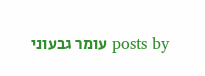posts by עומר גבעוני